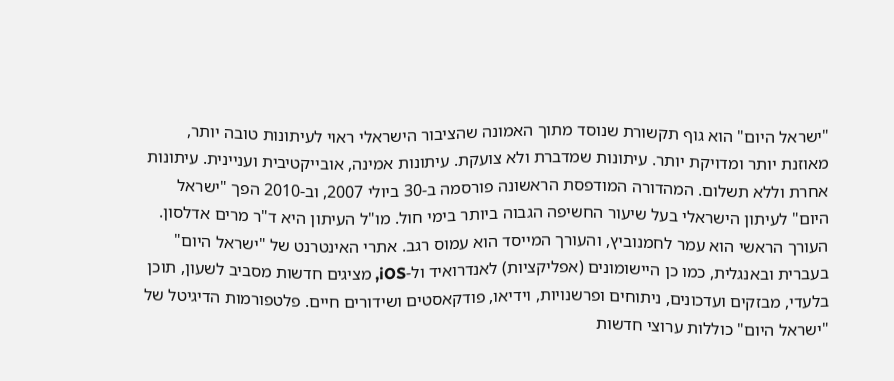"ישראל היום" הוא גוף תקשורת שנוסד מתוך האמונה שהציבור הישראלי ראוי לעיתונות טובה יותר, מאוזנת יותר ומדויקת יותר. עיתונות שמדברת ולא צועקת. עיתונות אמינה, אובייקטיבית ועניינית. עיתונות אחרת וללא תשלום. המהדורה המודפסת הראשונה פורסמה ב-30 ביולי 2007, וב-2010 הפך "ישראל היום" לעיתון הישראלי בעל שיעור החשיפה הגבוה ביותר בימי חול. מו"ל העיתון היא ד"ר מרים אדלסון. העורך הראשי הוא עמר לחמנוביץ, והעורך המייסד הוא עמוס רגב. אתרי האינטרנט של "ישראל היום" בעברית ובאנגלית, כמו כן היישומונים (אפליקציות) לאנדרואיד ול-iOS, מציגים חדשות מסביב לשעון, תוכן בלעדי, מבזקים ועדכונים, ניתוחים ופרשנויות, וידיאו, פודקאסטים ושידורים חיים. פלטפורמות הדיגיטל של "ישראל היום" כוללות ערוצי חדשות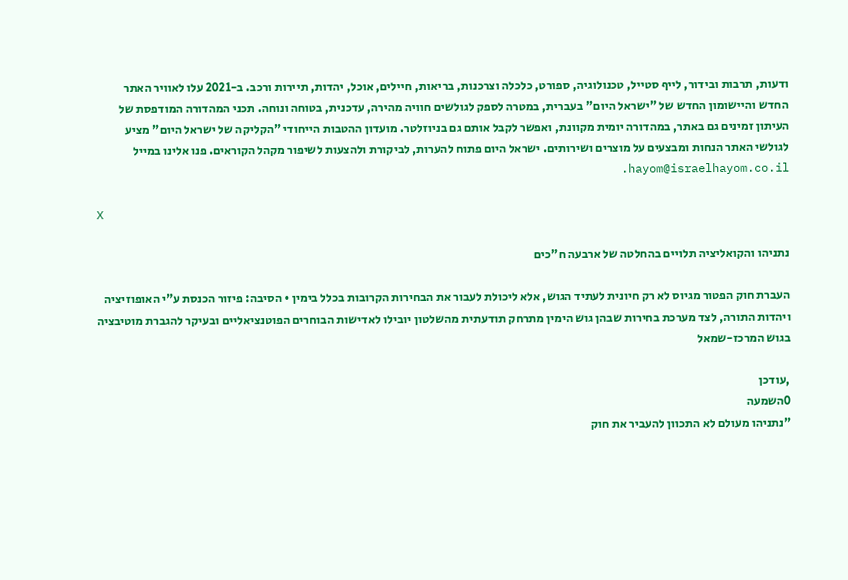ודעות, תרבות ובידור, לייף סטייל, טכנולוגיה, ספורט, כלכלה וצרכנות, בריאות, חיילים, אוכל, יהדות, תיירות ורכב. ב-2021 עלו לאוויר האתר החדש והיישומון החדש של "ישראל היום" בעברית, במטרה לספק לגולשים חוויה מהירה, עדכנית, בטוחה ונוחה. תכני המהדורה המודפסת של העיתון זמינים גם באתר, במהדורה יומית מקוונת, ואפשר לקבל אותם גם בניוזלטר. מועדון ההטבות הייחודי "הקליקה של ישראל היום" מציע לגולשי האתר הנחות ומבצעים על מוצרים ושירותים. ישראל היום פתוח להערות, לביקורת ולהצעות לשיפור מקהל הקוראים. פנו אלינו במייל hayom@israelhayom.co.il.

X

נתניהו והקואליציה תלויים בהחלטה של ארבעה ח"כים

העברת חוק הפטור מגיוס לא רק חיונית לעתיד הגוש, אלא ליכולת לעבור את הבחירות הקרובות בכלל בימין • הסיבה: פיזור הכנסת ע"י האופוזיציה ויהדות התורה, לצד מערכת בחירות שבהן גוש הימין מתרחק תודעתית מהשלטון יובילו לאדישות הבוחרים הפוטנציאליים ובעיקר להגברת מוטיבציה בגוש המרכז-שמאל

,עודכן
0השמעה
"נתניהו מעולם לא התכוון להעביר את חוק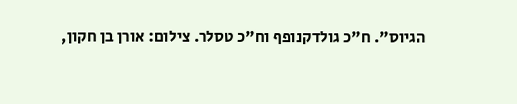הגיוס". ח"כ גולדקנופף וח"כ טסלר. צילום: אורן בן חקון,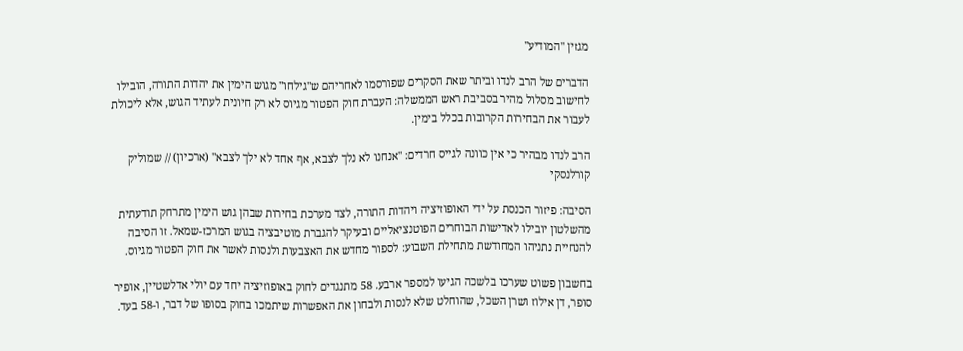מגזין "המודיע"

הדברים של הרב לנדו וביתר שאת הסקרים שפורסמו לאחריהם ש"גילחו" מגוש הימין את יהדות התורה, הובילו לחישוב מסלול מהיר בסביבת ראש הממשלה: העברת חוק הפטור מגיוס לא רק חיונית לעתיד הגוש, אלא ליכולת לעבור את הבחירות הקרובות בכלל בימין.

הרב לנדו מבהיר כי אין כוונה לגייס חרדים: "אנחנו לא נלך לצבא, אף אחד לא ילך לצבא" (ארכיון) // שמוליק קורלנסקי

הסיבה: פיזור הכנסת על ידי האופוזיציה ויהדות התורה, לצד מערכת בחירות שבהן גוש הימין מתרחק תודעתית מהשלטון יובילו לאדישות הבוחרים הפוטנציאליים ובעיקר להגברת מוטיבציה בגוש המרכז-שמאל. זו הסיבה להנחיית נתניהו המחודשת מתחילת השבוע: לספור מחדש את האצבעות ולנסות לאשר את חוק הפטור מגיוס.

בחשבון פשוט שערכו בלשכה הגיעו למספר ארבע. 58 מתנגדים לחוק באופוזיציה יחד עם יולי אדלשטיין, אופיר סופר, דן אילוז ושרן השכל, שהוחלט שלא לנסות ולבחון את האפשרות שיתמכו בחוק בסופו של דבר, ו-58 בעד.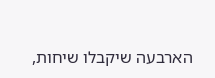הארבעה שיקבלו שיחות,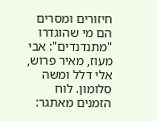חיזורים ומסרים הם מי שהוגדרו "מתנדנדים": אבי מעוז, מאיר פרוש, אלי דלל ומשה סלומון. לוח הזמנים מאתגר: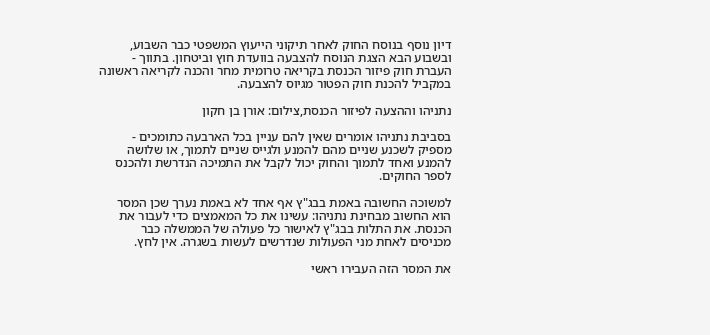דיון נוסף בנוסח החוק לאחר תיקוני הייעוץ המשפטי כבר השבוע, ובשבוע הבא הצגת הנוסח להצבעה בוועדת חוץ וביטחון. בתווך - העברת חוק פיזור הכנסת בקריאה טרומית מחר והכנה לקריאה ראשונה במקביל להכנת חוק הפטור מגיוס להצבעה.

נתניהו וההצעה לפיזור הכנסת,צילום: אורן בן חקון

בסביבת נתניהו אומרים שאין להם עניין בכל הארבעה כתומכים - מספיק לשכנע שניים מהם להמנע ולגייס שניים לתמוך, או שלושה להמנע ואחד לתמוך והחוק יכול לקבל את התמיכה הנדרשת ולהכנס לספר החוקים.

למשוכה החשובה באמת בבג"ץ אף אחד לא באמת נערך שכן המסר הוא החשוב מבחינת נתניהו: עשינו את כל המאמצים כדי לעבור את הכנסת. את התלות בבג"ץ לאישור כל פעולה של הממשלה כבר מכניסים לאחת מני הפעולות שנדרשים לעשות בשגרה. אין לחץ.

את המסר הזה העבירו ראשי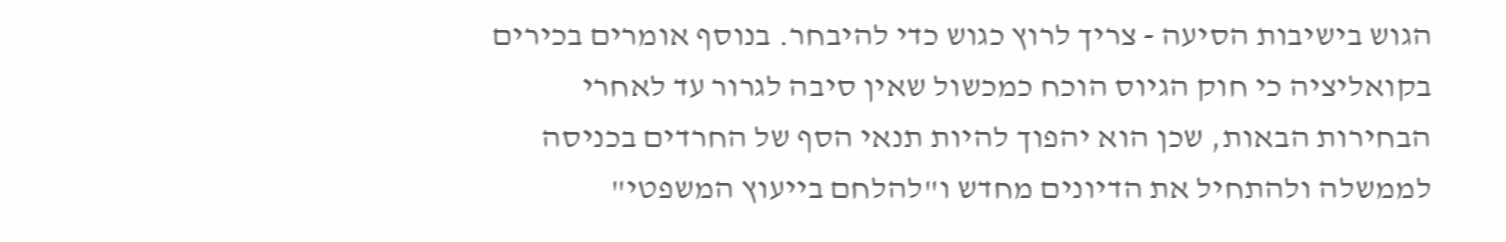הגוש בישיבות הסיעה - צריך לרוץ כגוש כדי להיבחר. בנוסף אומרים בכירים בקואליציה כי חוק הגיוס הוכח כמכשול שאין סיבה לגרור עד לאחרי הבחירות הבאות, שכן הוא יהפוך להיות תנאי הסף של החרדים בכניסה לממשלה ולהתחיל את הדיונים מחדש ו"להלחם בייעוץ המשפטי"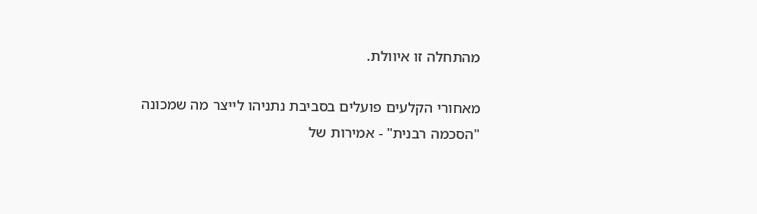מהתחלה זו איוולת.

מאחורי הקלעים פועלים בסביבת נתניהו לייצר מה שמכונה "הסכמה רבנית" - אמירות של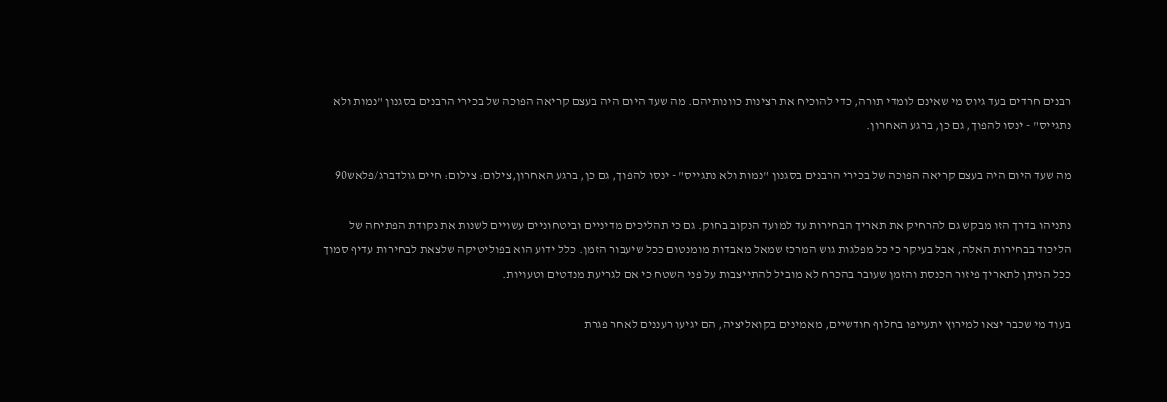רבנים חרדים בעד גיוס מי שאינם לומדי תורה, כדי להוכיח את רצינות כוונותיהם. מה שעד היום היה בעצם קריאה הפוכה של בכירי הרבנים בסגנון "נמות ולא נתגייס" - ינסו להפוך, גם כן, ברגע האחרון.

מה שעד היום היה בעצם קריאה הפוכה של בכירי הרבנים בסגנון "נמות ולא נתגייס" - ינסו להפוך, גם כן, ברגע האחרון,צילום: צילום: חיים גולדברג/פלאש90

נתניהו בדרך הזו מבקש גם להרחיק את תאריך הבחירות עד למועד הנקוב בחוק. גם כי תהליכים מדיניים וביטחוניים עשויים לשנות את נקודת הפתיחה של הליכוד בבחירות האלה, אבל בעיקר כי כל מפלגות גוש המרכז שמאל מאבדות מומנטום ככל שיעבור הזמן. כלל ידוע הוא בפוליטיקה שלצאת לבחירות עדיף סמוך ככל הניתן לתאריך פיזור הכנסת והזמן שעובר בהכרח לא מוביל להתייצבות על פני השטח כי אם לגריעת מנדטים וטעויות.

בעוד מי שכבר יצאו למירוץ יתעייפו בחלוף חודשיים, מאמינים בקואליציה, הם יגיעו רעננים לאחר פגרת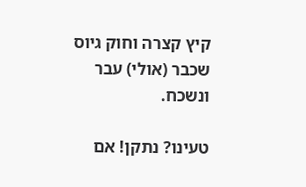קיץ קצרה וחוק גיוס שכבר (אולי) עבר ונשכח.

טעינו? נתקן! אם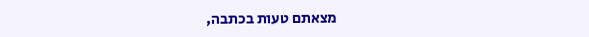מצאתם טעות בכתבה,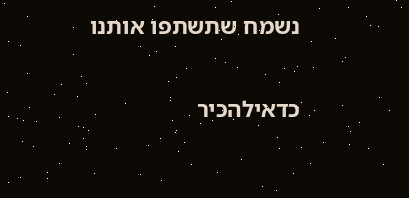נשמח שתשתפו אותנו

כדאילהכיר